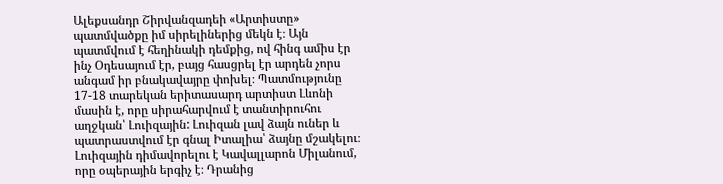Ալեքսանդր Շիրվանզադեի «Արտիստը» պատմվածքը իմ սիրելիներից մեկն է։ Այն պատմվում է հեղինակի դեմքից, ով հինգ ամիս էր ինչ Օդեսայում էր, բայց հասցրել էր արդեն չորս անգամ իր բնակավայրը փոխել։ Պատմությունը 17-18 տարեկան երիտասարդ արտիստ Լևոնի մասին է, որը սիրահարվում է տանտիրուհու աղջկան՝ Լուիզային: Լուիզան լավ ձայն ուներ և պատրաստվում էր գնալ Իտալիա՝ ձայնը մշակելու։ Լուիզային դիմավորելու է Կավալլարոն Միլանում, որը օպերային երգիչ է։ Դրանից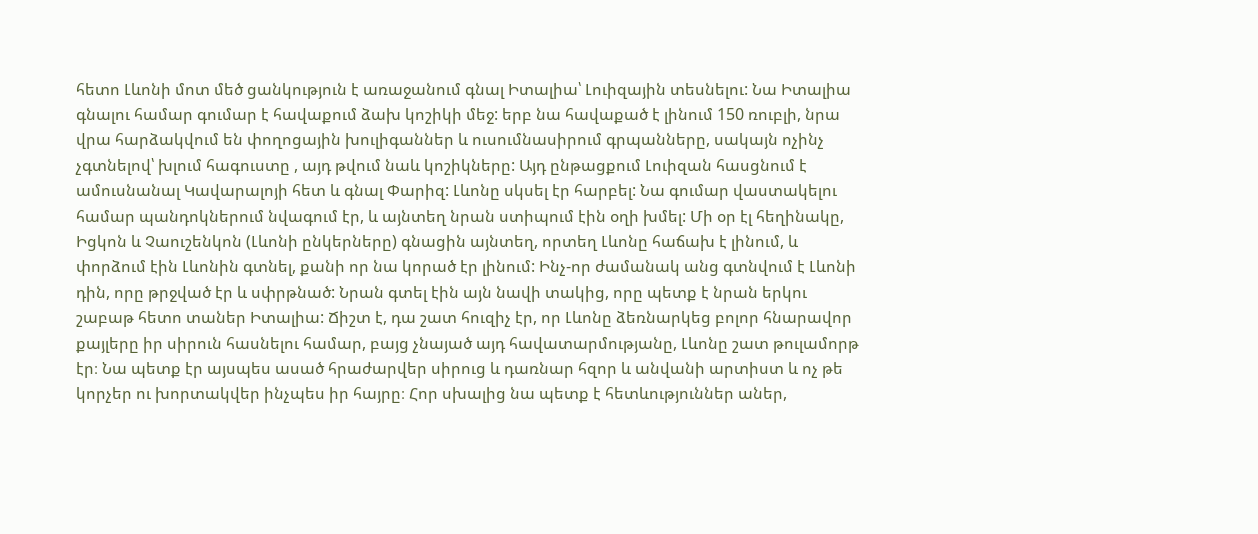հետո Լևոնի մոտ մեծ ցանկություն է առաջանում գնալ Իտալիա՝ Լուիզային տեսնելու: Նա Իտալիա գնալու համար գումար է հավաքում ձախ կոշիկի մեջ: երբ նա հավաքած է լինում 150 ռուբլի, նրա վրա հարձակվում են փողոցային խուլիգաններ և ուսումնասիրում գրպանները, սակայն ոչինչ չգտնելով՝ խլում հագուստը , այդ թվում նաև կոշիկները: Այդ ընթացքում Լուիզան հասցնում է ամուսնանալ Կավարալոյի հետ և գնալ Փարիզ: Լևոնը սկսել էր հարբել: Նա գումար վաստակելու համար պանդոկներում նվագում էր, և այնտեղ նրան ստիպում էին օղի խմել: Մի օր էլ հեղինակը, Իցկոն և Չաուշենկոն (Լևոնի ընկերները) գնացին այնտեղ, որտեղ Լևոնը հաճախ է լինում, և փորձում էին Լևոնին գտնել, քանի որ նա կորած էր լինում: Ինչ-որ ժամանակ անց գտնվում է Լևոնի դին, որը թրջված էր և սփրթնած: Նրան գտել էին այն նավի տակից, որը պետք է նրան երկու շաբաթ հետո տաներ Իտալիա: Ճիշտ է, դա շատ հուզիչ էր, որ Լևոնը ձեռնարկեց բոլոր հնարավոր քայլերը իր սիրուն հասնելու համար, բայց չնայած այդ հավատարմությանը, Լևոնը շատ թուլամորթ էր։ Նա պետք էր այսպես ասած հրաժարվեր սիրուց և դառնար հզոր և անվանի արտիստ և ոչ թե կորչեր ու խորտակվեր ինչպես իր հայրը։ Հոր սխալից նա պետք է հետևություններ աներ,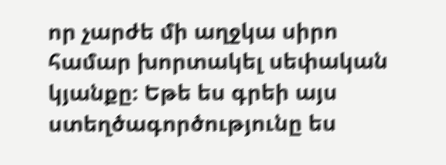որ չարժե մի աղջկա սիրո համար խորտակել սեփական կյանքը։ Եթե ես գրեի այս ստեղծագործությունը ես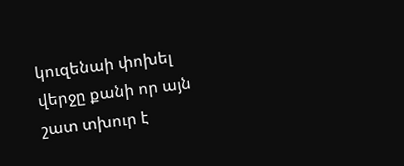կուզենաի փոխել վերջը քանի որ այն շատ տխուր է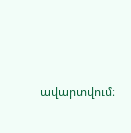ավարտվում։